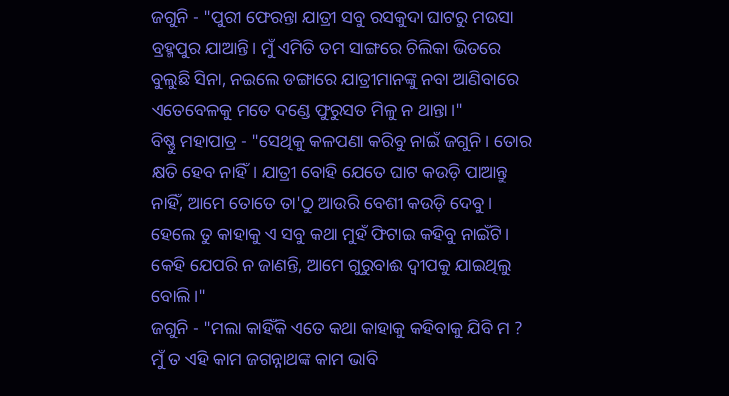ଜଗୁନି - "ପୁରୀ ଫେରନ୍ତା ଯାତ୍ରୀ ସବୁ ରସକୁଦା ଘାଟରୁ ମଉସା ବ୍ରହ୍ମପୁର ଯାଆନ୍ତି। ମୁଁ ଏମିତି ତମ ସାଙ୍ଗରେ ଚିଲିକା ଭିତରେ ବୁଲୁଛି ସିନା, ନଇଲେ ଡଙ୍ଗାରେ ଯାତ୍ରୀମାନଙ୍କୁ ନବା ଆଣିବାରେ ଏତେବେଳକୁ ମତେ ଦଣ୍ଡେ ଫୁରୁସତ ମିଳୁ ନ ଥାନ୍ତା।"
ବିଷ୍ଣୁ ମହାପାତ୍ର - "ସେଥିକୁ କଳପଣା କରିବୁ ନାଇଁ ଜଗୁନି। ତୋର କ୍ଷତି ହେବ ନାହିଁ। ଯାତ୍ରୀ ବୋହି ଯେତେ ଘାଟ କଉଡ଼ି ପାଆନ୍ତୁ ନାହିଁ, ଆମେ ତୋତେ ତା'ଠୁ ଆଉରି ବେଶୀ କଉଡ଼ି ଦେବୁ। ହେଲେ ତୁ କାହାକୁ ଏ ସବୁ କଥା ମୁହଁ ଫିଟାଇ କହିବୁ ନାଇଁଟି। କେହି ଯେପରି ନ ଜାଣନ୍ତି, ଆମେ ଗୁରୁବାଈ ଦ୍ବୀପକୁ ଯାଇଥିଲୁ ବୋଲି।"
ଜଗୁନି - "ମଲା କାହିଁକି ଏତେ କଥା କାହାକୁ କହିବାକୁ ଯିବି ମ ? ମୁଁ ତ ଏହି କାମ ଜଗନ୍ନାଥଙ୍କ କାମ ଭାବି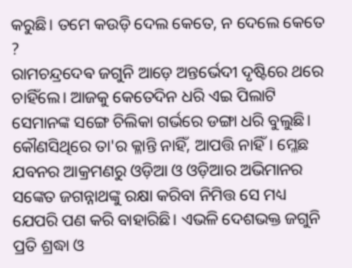କରୁଛି। ତମେ କଉଡ଼ି ଦେଲ କେତେ, ନ ଦେଲେ କେତେ ?
ରାମଚନ୍ଦ୍ରଦେଵ ଜଗୁନି ଆଡ଼େ ଅନ୍ତର୍ଭେଦୀ ଦୃଷ୍ଟିରେ ଥରେ ଚାହିଁଲେ। ଆଜକୁ କେତେଦିନ ଧରି ଏଇ ପିଲାଟି ସେମାନଙ୍କ ସଙ୍ଗେ ଚିଲିକା ଗର୍ଭରେ ଡଙ୍ଗା ଧରି ବୁଲୁଛି। କୌଣସିଥିରେ ତା'ର କ୍ଳାନ୍ତି ନାହିଁ, ଆପତ୍ତି ନାହିଁ। ମ୍ଳେଛ ଯବନର ଆକ୍ରମଣରୁ ଓଡ଼ିଆ ଓ ଓଡ଼ିଆର ଅଭିମାନର ସଙ୍କେତ ଜଗନ୍ନାଥଙ୍କୁ ରକ୍ଷା କରିବା ନିମିତ୍ତ ସେ ମଧ୍ୟ ଯେପରି ପଣ କରି ବାହାରିଛି। ଏଭଳି ଦେଶଭକ୍ତ ଜଗୁନି ପ୍ରତି ଶ୍ରଦ୍ଧା ଓ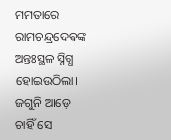ମମତାରେ ରାମଚନ୍ଦ୍ରଦେଵଙ୍କ ଅନ୍ତଃସ୍ଥଳ ସ୍ନିଗ୍ଧ ହୋଇଉଠିଲା। ଜଗୁନି ଆଡ଼େ ଚାହିଁ ସେ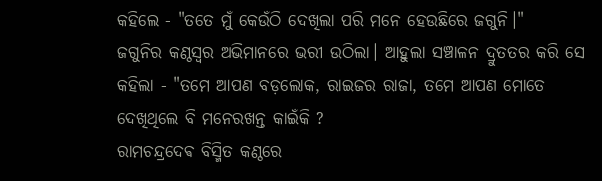କହିଲେ - "ତତେ ମୁଁ କେଉଁଠି ଦେଖିଲା ପରି ମନେ ହେଉଛିରେ ଜଗୁନି।"
ଜଗୁନିର କଣ୍ଠସ୍ୱର ଅଭିମାନରେ ଭରୀ ଉଠିଲା। ଆହୁଲା ସଞ୍ଚାଳନ ଦ୍ରୁତତର କରି ସେ କହିଲା - "ତମେ ଆପଣ ବଡ଼ଲୋକ, ରାଇଜର ରାଜା, ତମେ ଆପଣ ମୋତେ ଦେଖିଥିଲେ ବି ମନେରଖନ୍ତ କାଇଁକି ?
ରାମଚନ୍ଦ୍ରଦେଵ ବିସ୍ମିତ କଣ୍ଠରେ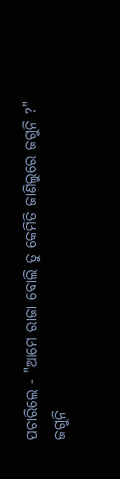ପଚାରିଲେ - "ଆମେ ରାଜା ବୋଲି ତୁ କେମିତି ଜାଣିଲୁରେ ଜଗୁନି ?"
ଜଗୁନି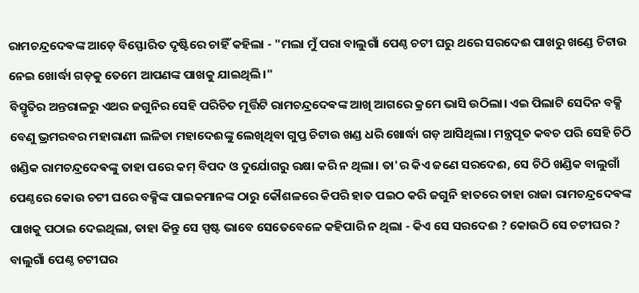ରାମଚନ୍ଦ୍ରଦେଵଙ୍କ ଆଡ଼େ ବିସ୍ଫୋରିତ ଦୃଷ୍ଟିରେ ଚାହିଁ କହିଲା - "ମଲା ମୁଁ ପରା ବାଲୁଗାଁ ପେଣ୍ଠ ଚଟୀ ଘରୁ ଥରେ ସରଦେଈ ପାଖରୁ ଖଣ୍ଡେ ଚିଟାଉ ନେଇ ଖୋର୍ଦ୍ଧା ଗଡ଼କୁ ତେମେ ଆପଣଙ୍କ ପାଖକୁ ଯାଇଥିଲି।"
ବିସ୍ମୃତିର ଅନ୍ତରାଳରୁ ଏଥର ଜଗୁନିର ସେହି ପରିଚିତ ମୂର୍ତ୍ତିଟି ରାମଚନ୍ଦ୍ରଦେଵଙ୍କ ଆଖି ଆଗରେ କ୍ରମେ ଭାସି ଉଠିଲା। ଏଇ ପିଲାଟି ସେଦିନ ବକ୍ସି ବେଣୁ ଭ୍ରମରବର ମହାରାଣୀ ଲଳିତା ମହାଦେଈଙ୍କୁ ଲେଖିଥିବା ଗୁପ୍ତ ଚିଟାଉ ଖଣ୍ଡ ଧରି ଖୋର୍ଦ୍ଧା ଗଡ଼ ଆସିଥିଲା। ମନ୍ତ୍ରପୂତ କବଚ ପରି ସେହି ଚିଠି ଖଣ୍ଡିକ ରାମଚନ୍ଦ୍ରଦେଵଙ୍କୁ ତାହା ପରେ କମ୍ ବିପଦ ଓ ଦୁର୍ଯୋଗରୁ ରକ୍ଷା କରି ନ ଥିଲା। ତା'ର କିଏ ଜଣେ ସରଦେଈ, ସେ ଚିଠି ଖଣ୍ଡିକ ବାଲୁଗାଁ ପେଣ୍ଠରେ କୋଉ ଚଟୀ ଘରେ ବକ୍ସିଙ୍କ ପାଇକମାନଙ୍କ ଠାରୁ କୌଶଳରେ କିପରି ହାତ ପଇଠ କରି ଜଗୁନି ହାତରେ ତାହା ରାଜା ରାମଚନ୍ଦ୍ରଦେଵଙ୍କ ପାଖକୁ ପଠାଇ ଦେଇଥିଲା, ତାହା କିନ୍ତୁ ସେ ସ୍ପଷ୍ଟ ଭାବେ ସେତେବେଳେ କହିପାରି ନ ଥିଲା - କିଏ ସେ ସରଦେଈ ? କୋଉଠି ସେ ଚଟୀଘର ? ବାଲୁଗାଁ ପେଣ୍ଠ ଚଟୀଘର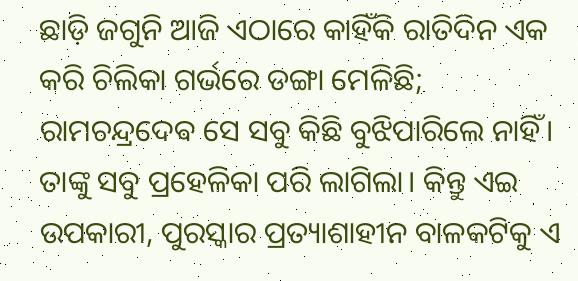ଛାଡ଼ି ଜଗୁନି ଆଜି ଏଠାରେ କାହିଁକି ରାତିଦିନ ଏକ କରି ଚିଲିକା ଗର୍ଭରେ ଡଙ୍ଗା ମେଳିଛି; ରାମଚନ୍ଦ୍ରଦେଵ ସେ ସବୁ କିଛି ବୁଝିପାରିଲେ ନାହିଁ। ତାଙ୍କୁ ସବୁ ପ୍ରହେଳିକା ପରି ଲାଗିଲା। କିନ୍ତୁ ଏଇ ଉପକାରୀ, ପୁରସ୍କାର ପ୍ରତ୍ୟାଶାହୀନ ବାଳକଟିକୁ ଏ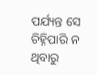ପର୍ଯ୍ୟନ୍ତ ସେ ଚିହ୍ନିପାରି ନ ଥିବାରୁ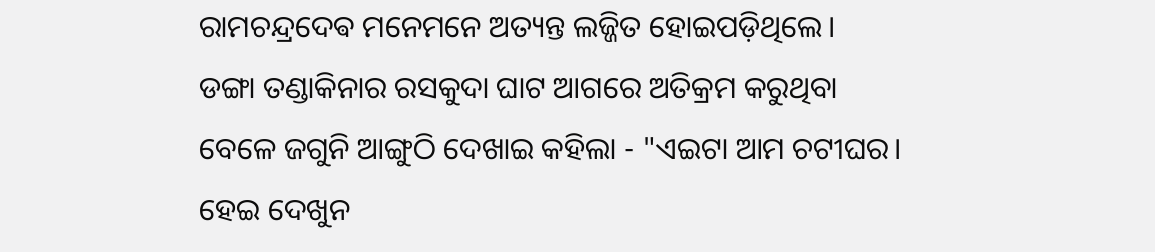ରାମଚନ୍ଦ୍ରଦେଵ ମନେମନେ ଅତ୍ୟନ୍ତ ଲଜ୍ଜିତ ହୋଇପଡ଼ିଥିଲେ।
ଡଙ୍ଗା ତଣ୍ଡାକିନାର ରସକୁଦା ଘାଟ ଆଗରେ ଅତିକ୍ରମ କରୁଥିବା ବେଳେ ଜଗୁନି ଆଙ୍ଗୁଠି ଦେଖାଇ କହିଲା - "ଏଇଟା ଆମ ଚଟୀଘର। ହେଇ ଦେଖୁନ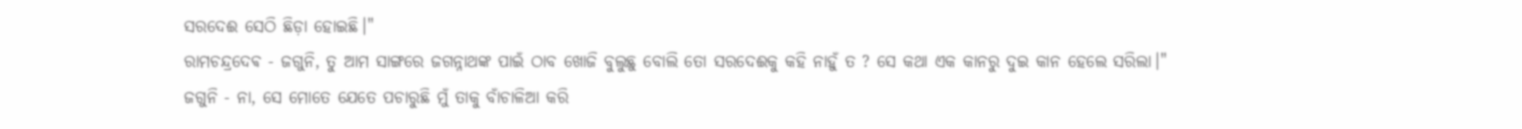ସରଦେଈ ସେଠି ଛିଡ଼ା ହୋଇଛି।"
ରାମଚନ୍ଦ୍ରଦେଵ - ଜଗୁନି, ତୁ ଆମ ସାଙ୍ଗରେ ଜଗନ୍ନାଥଙ୍କ ପାଇଁ ଠାବ ଖୋଜି ବୁଲୁଛୁ ବୋଲି ତୋ ସରଦେଈକୁ କହି ନାହୁଁ ତ ? ସେ କଥା ଏକ କାନରୁ ଦୁଇ କାନ ହେଲେ ସରିଲା।"
ଜଗୁନି - ନା, ସେ ମୋତେ ଯେତେ ପଚାରୁଛି ମୁଁ ତାକୁ ବାଁଚାଳିଆ କରି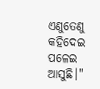ଏଣୁତେଣୁ କହିଦେଇ ପଳେଇ ଆସୁଛି।"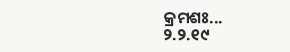କ୍ରମଶଃ...
୨.୨.୧୯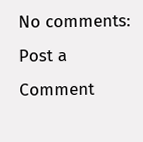No comments:
Post a Comment